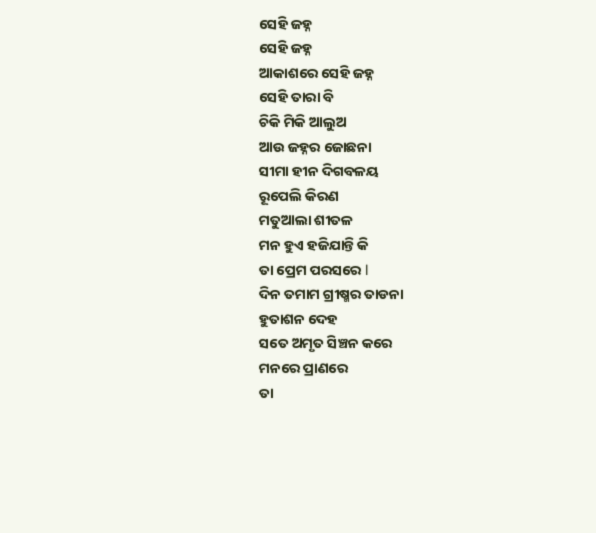ସେହି ଜହ୍ନ
ସେହି ଜହ୍ନ
ଆକାଶରେ ସେହି ଜହ୍ନ
ସେହି ତାରା ବି
ଚିକି ମିକି ଆଲୁଅ
ଆଉ ଜହ୍ନର ଜୋଛନା
ସୀମା ହୀନ ଦିଗବଳୟ
ରୂପେଲି କିରଣ
ମତୁଆଲା ଶୀତଳ
ମନ ହୁଏ ହଜିଯାନ୍ତି କି
ତା ପ୍ରେମ ପରସରେ l
ଦିନ ତମାମ ଗ୍ରୀଷ୍ମର ତାଡନା
ହୁତାଶନ ଦେହ
ସତେ ଅମୃତ ସିଞ୍ଚନ କରେ
ମନରେ ପ୍ରାଣରେ
ତା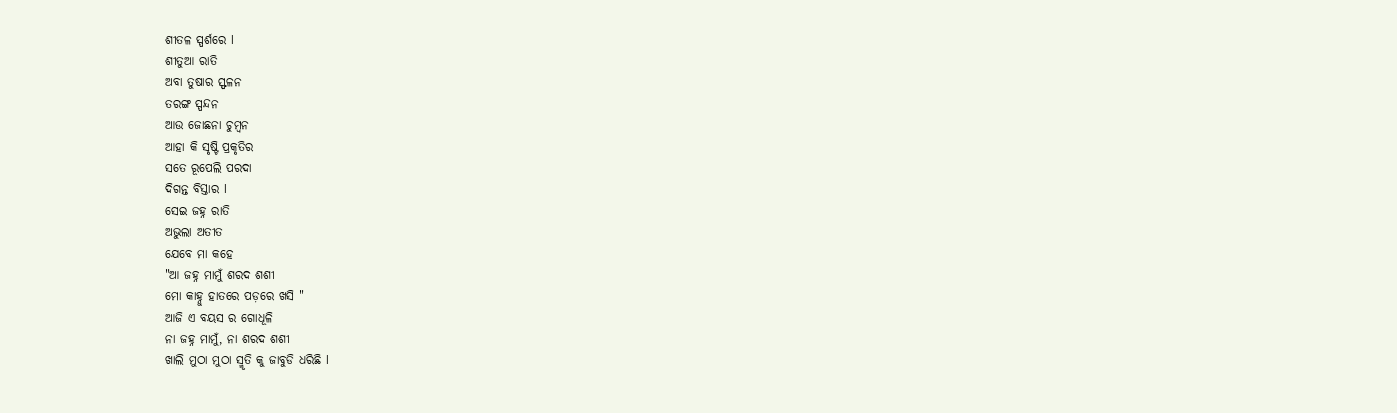ଶୀତଳ ସ୍ପର୍ଶରେ l
ଶୀତୁଆ ରାତି
ଅବା ତୁଷାର ସ୍ଫଳନ
ତରଙ୍ଗ ସ୍ପନ୍ଦନ
ଆଉ ଜୋଛନା ଚୁମ୍ବନ
ଆହା କି ସୃଷ୍ଟି ପ୍ରକୃତିର
ସତେ ରୂପେଲି ପରଦା
ଦିଗନ୍ତ ବିସ୍ତାର l
ସେଇ ଜହ୍ନ ରାତି
ଅଭୁଲା ଅତୀତ
ଯେବେ ମା କହେ
"ଆ ଜହ୍ନ ମାମୁଁ ଶରଦ ଶଶୀ
ମୋ କାହ୍ନୁ ହାତରେ ପଡ଼ରେ ଖସି "
ଆଜି ଏ ବୟସ ର ଗୋଧୂଳି
ନା ଜହ୍ନ ମାମୁଁ, ନା ଶରଦ ଶଶୀ
ଖାଲି ମୁଠା ମୁଠା ସ୍ମୃତି କୁ ଜାବୁଡି ଧରିଛି l